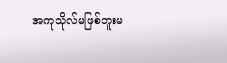အကုသိုလ်မဖြစ်ဘူးမ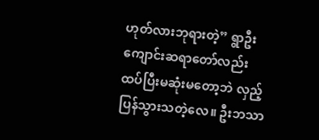ဟုတ်လားဘုရားတဲ့” ရွာဦးကျောင်းဆရာတော်လည်း ထပ်ပြီးမဆုံးမတော့ဘဲ လှည့်ပြန်သွားသတဲ့လေ။ ဦးဘသာ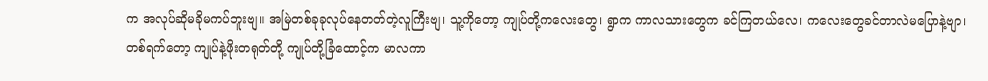က အလုပ်ဆိုမခိုမကပ်ဘူးဗျ။ အမြဲတစ်ခုခုလုပ်နေတတ်တဲ့လူကြီးဗျ၊ သူ့ကိုတော့ ကျုပ်တို့ကလေးတွေ၊ ရွာက ကာလသားတွေက ခင်ကြတယ်လေ၊ ကလေးတွေခင်တာလဲမပြောနဲ့ဗျာ၊ တစ်ရက်တော့ ကျုပ်နဲ့ဖိုးတရုတ်တို့ ကျုပ်တို့ခြံထောင့်က မာလကာ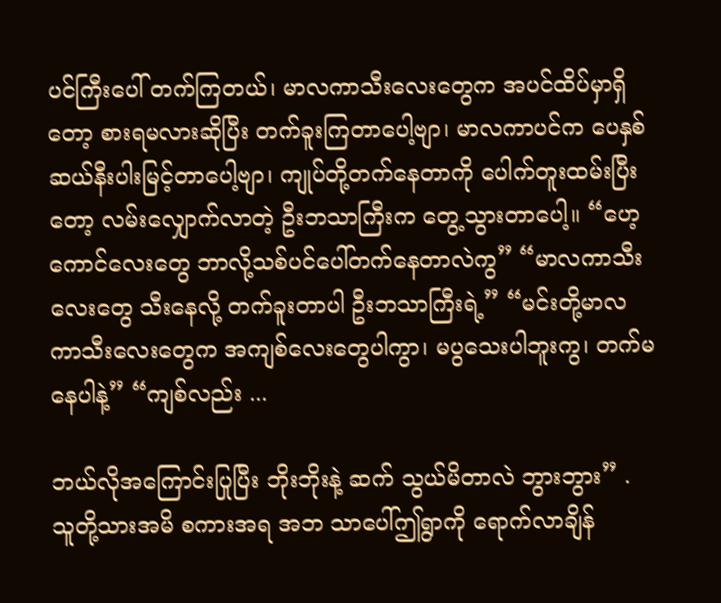ပင်ကြီးပေါ် တက်ကြတယ်၊ မာလကာသီးလေးတွေက အပင်ထိပ်မှာရှိတော့ စားရမလားဆိုပြီး တက်ခူးကြတာပေါ့ဗျာ၊ မာလကာပင်က ပေနှစ်ဆယ်နီးပါးမြင့်တာပေါ့ဗျာ၊ ကျုပ်တို့တက်နေတာကို ပေါက်တူးထမ်းပြီးတော့ လမ်းလျှောက်လာတဲ့ ဦးဘသာကြီးက တွေ့သွားတာပေါ့။ “ဟေ့ကောင်လေးတွေ ဘာလို့သစ်ပင်ပေါ်တက်နေတာလဲကွ” “မာလကာသီးလေးတွေ သီးနေလို့ တက်ခူးတာပါ ဦးဘသာကြီးရဲ့” “မင်းတို့မာလကာသီးလေးတွေက အကျစ်လေးတွေပါကွာ၊ မပွသေးပါဘူးကွ၊ တက်မနေပါနဲ့” “ကျစ်လည်း ...

ဘယ်လိုအကြောင်းပြုပြီး ဘိုးဘိုးနဲ့ ဆက် သွယ်မိတာလဲ ဘွားဘွား” . သူတို့သားအမိ စကားအရ အဘ သာပေါ်ဤရွာကို ရောက်လာချိန်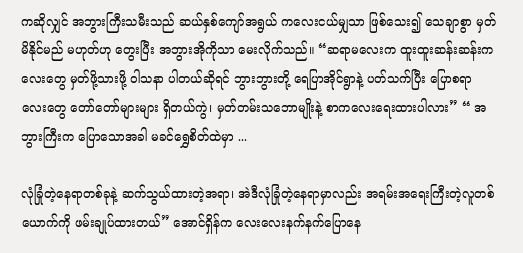ကဆိုလျှင် အဘွားကြီးသမီးသည် ဆယ်နှစ်ကျော်အရွယ် ကလေးငယ်မျှသာ ဖြစ်သေး၍ သေချာစွာ မှတ်မိနိုင်မည် မဟုတ်ဟု တွေးပြီး အဘွားအိုကိုသာ မေးလိုက်သည်။ “ဆရာမလေးက ထူးထူးဆန်းဆန်းကလေးတွေ မှတ်ဖို့သားဖို့ ဝါသနာ ပါတယ်ဆိုရင် ဘွားဘွားတို့ ရေပြာအိုင်ရွာနဲ့ ပတ်သက်ပြီး ပြောစရာ လေးတွေ တော်တော်များများ ရှိတယ်ကွဲ၊ မှတ်တမ်းသဘောမျိုးနဲ့ စာကလေးရေးထားပါလား” “ အဘွားကြီးက ပြောသောအခါ မခင်ရွှေစိတ်ထဲမှာ ...

လုံခြုံတဲ့နေရာတစ်ခုနဲ့ ဆက်သွယ်ထားတဲ့အရာ၊ အဲဒီလုံခြုံတဲ့နေရာမှာလည်း အရမ်းအရေးကြီးတဲ့လူတစ်ယောက်ကို ဖမ်းချုပ်ထားတယ်” အောင်ရှိန်က လေးလေးနက်နက်ပြောနေ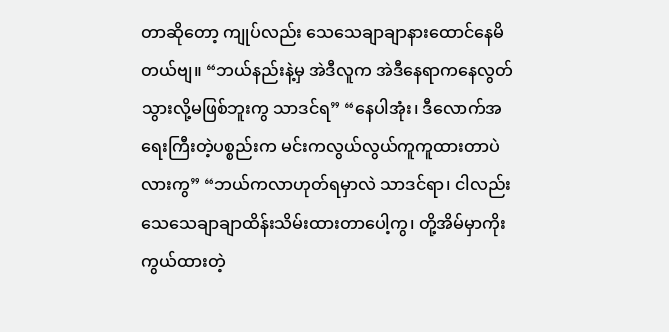တာဆိုတော့ ကျုပ်လည်း သေသေချာချာနားထောင်နေမိတယ်ဗျ။ “ဘယ်နည်းနဲ့မှ အဲဒီလူက အဲဒီနေရာကနေလွတ်သွားလို့မဖြစ်ဘူးကွ သာဒင်ရ” “နေပါအုံး၊ ဒီလောက်အရေးကြီးတဲ့ပစ္စည်းက မင်းကလွယ်လွယ်ကူကူထားတာပဲလားကွ” “ဘယ်ကလာဟုတ်ရမှာလဲ သာဒင်ရာ၊ ငါလည်းသေသေချာချာထိန်းသိမ်းထားတာပေါ့ကွ၊ တို့အိမ်မှာကိုးကွယ်ထားတဲ့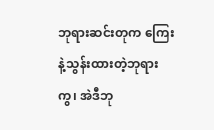ဘုရားဆင်းတုက ကြေးနဲ့သွန်းထားတဲ့ဘုရားကွ၊ အဲဒီဘု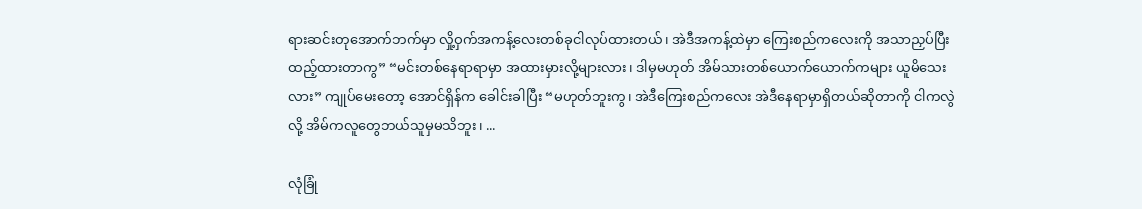ရားဆင်းတုအောက်ဘက်မှာ လှို့ဝှက်အကန့်လေးတစ်ခုငါလုပ်ထားတယ်၊ အဲဒီအကန့်ထဲမှာ ကြေးစည်ကလေးကို အသာညှပ်ပြီးထည့်ထားတာကွ” “မင်းတစ်နေရာရာမှာ အထားမှားလို့များလား၊ ဒါမှမဟုတ် အိမ်သားတစ်ယောက်ယောက်ကများ ယူမိသေးလား” ကျုပ်မေးတော့ အောင်ရှိန်က ခေါင်းခါပြီး “မဟုတ်ဘူးကွ၊ အဲဒီကြေးစည်ကလေး အဲဒီနေရာမှာရှိတယ်ဆိုတာကို ငါကလွဲလို့ အိမ်ကလူတွေဘယ်သူမှမသိဘူး၊ ...

လုံခြုံ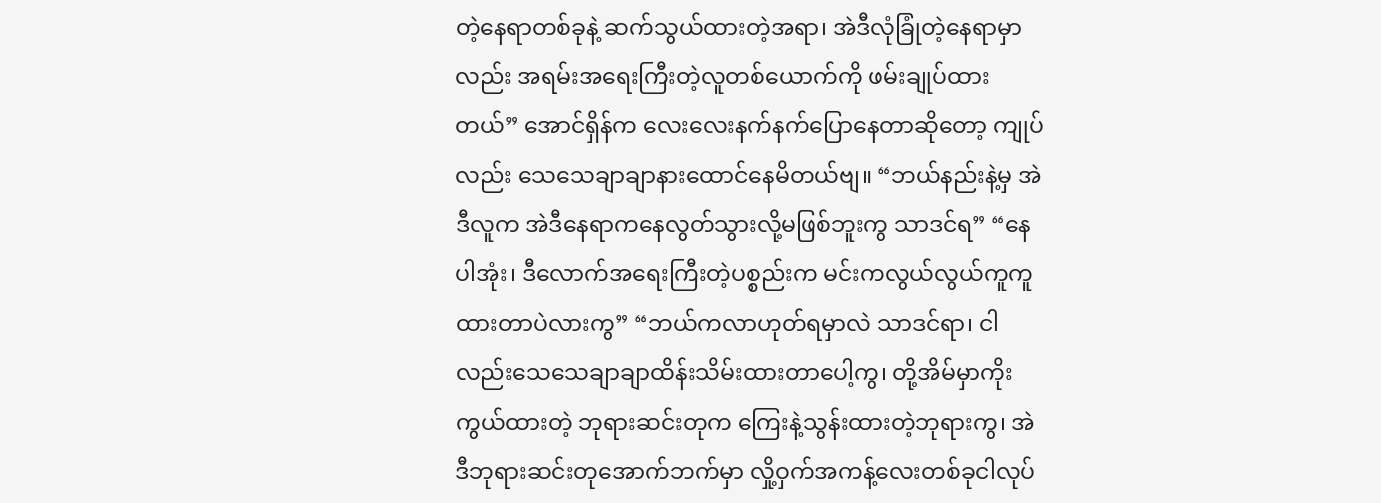တဲ့နေရာတစ်ခုနဲ့ ဆက်သွယ်ထားတဲ့အရာ၊ အဲဒီလုံခြုံတဲ့နေရာမှာလည်း အရမ်းအရေးကြီးတဲ့လူတစ်ယောက်ကို ဖမ်းချုပ်ထားတယ်” အောင်ရှိန်က လေးလေးနက်နက်ပြောနေတာဆိုတော့ ကျုပ်လည်း သေသေချာချာနားထောင်နေမိတယ်ဗျ။ “ဘယ်နည်းနဲ့မှ အဲဒီလူက အဲဒီနေရာကနေလွတ်သွားလို့မဖြစ်ဘူးကွ သာဒင်ရ” “နေပါအုံး၊ ဒီလောက်အရေးကြီးတဲ့ပစ္စည်းက မင်းကလွယ်လွယ်ကူကူထားတာပဲလားကွ” “ဘယ်ကလာဟုတ်ရမှာလဲ သာဒင်ရာ၊ ငါလည်းသေသေချာချာထိန်းသိမ်းထားတာပေါ့ကွ၊ တို့အိမ်မှာကိုးကွယ်ထားတဲ့ ဘုရားဆင်းတုက ကြေးနဲ့သွန်းထားတဲ့ဘုရားကွ၊ အဲဒီဘုရားဆင်းတုအောက်ဘက်မှာ လှို့ဝှက်အကန့်လေးတစ်ခုငါလုပ်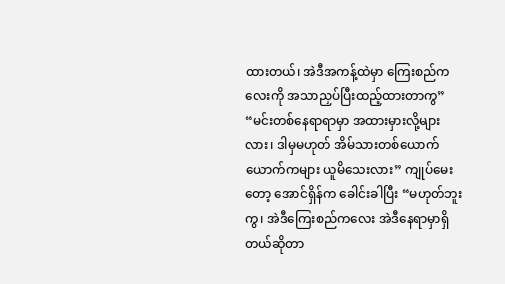ထားတယ်၊ အဲဒီအကန့်ထဲမှာ ကြေးစည်ကလေးကို အသာညှပ်ပြီးထည့်ထားတာကွ” “မင်းတစ်နေရာရာမှာ အထားမှားလို့များလား၊ ဒါမှမဟုတ် အိမ်သားတစ်ယောက်ယောက်ကများ ယူမိသေးလား” ကျုပ်မေးတော့ အောင်ရှိန်က ခေါင်းခါပြီး “မဟုတ်ဘူးကွ၊ အဲဒီကြေးစည်ကလေး အဲဒီနေရာမှာရှိတယ်ဆိုတာ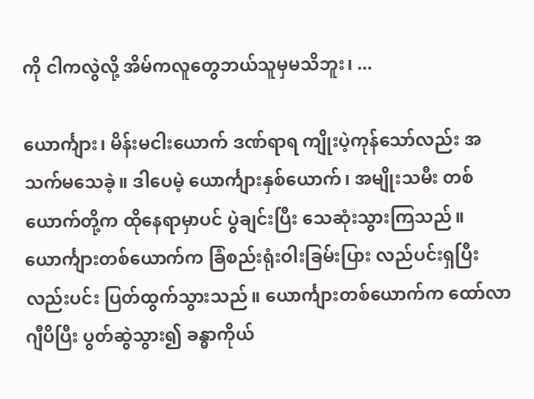ကို ငါကလွဲလို့ အိမ်ကလူတွေဘယ်သူမှမသိဘူး၊ ...

ယောင်္ကျား၊ မိန်းမငါးယောက် ဒဏ်ရာရ ကျိုးပဲ့ကုန်သော်လည်း အသက်မသေခဲ့။ ဒါပေမဲ့ ယောင်္ကျားနှစ်ယောက်၊ အမျိုးသမီး တစ်ယောက်တို့က ထိုနေရာမှာပင် ပွဲချင်းပြီး သေဆုံးသွားကြသည်။ ယောင်္ကျားတစ်ယောက်က ခြံစည်းရုံးဝါးခြမ်းပြား လည်ပင်းရှပြီး လည်းပင်း ပြတ်ထွက်သွားသည်။ ယောင်္ကျားတစ်ယောက်က ထော်လာဂျီပိပြီး ပွတ်ဆွဲသွား၍ ခန္ဓာကိုယ်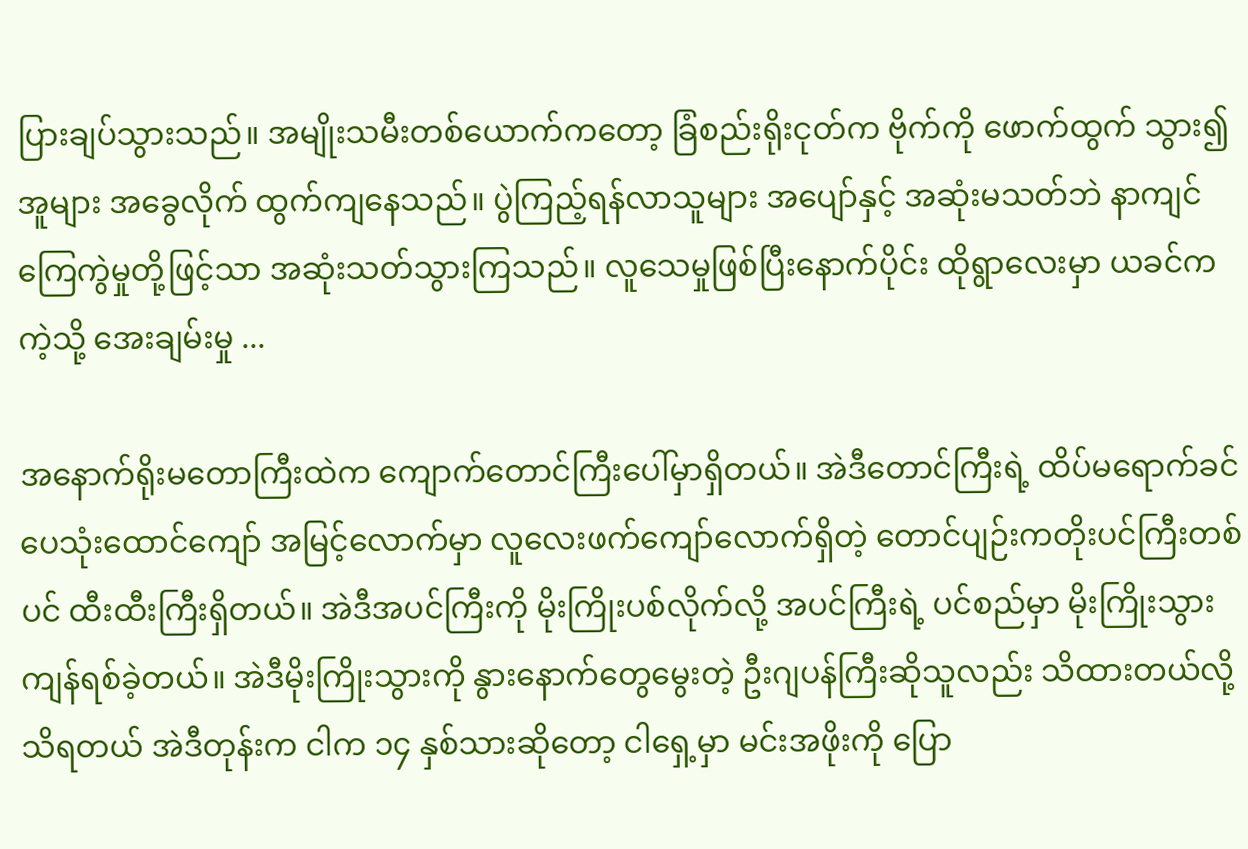ပြားချပ်သွားသည်။ အမျိုးသမီးတစ်ယောက်ကတော့ ခြံစည်းရိုးငုတ်က ဗိုက်ကို ဖောက်ထွက် သွား၍ အူများ အခွေလိုက် ထွက်ကျနေသည်။ ပွဲကြည့်ရန်လာသူများ အပျော်နှင့် အဆုံးမသတ်ဘဲ နာကျင်ကြေကွဲမှုတို့ဖြင့်သာ အဆုံးသတ်သွားကြသည်။ လူသေမှုဖြစ်ပြီးနောက်ပိုင်း ထိုရွာလေးမှာ ယခင်က ကဲ့သို့ အေးချမ်းမှု ...

အနောက်ရိုးမတောကြီးထဲက ကျောက်တောင်ကြီးပေါ်မှာရှိတယ်။ အဲဒီတောင်ကြီးရဲ့ ထိပ်မရောက်ခင် ပေသုံးထောင်ကျော် အမြင့်လောက်မှာ လူလေးဖက်ကျော်လောက်ရှိတဲ့ တောင်ပျဉ်းကတိုးပင်ကြီးတစ်ပင် ထီးထီးကြီးရှိတယ်။ အဲဒီအပင်ကြီးကို မိုးကြိုးပစ်လိုက်လို့ အပင်ကြီးရဲ့ ပင်စည်မှာ မိုးကြိုးသွား ကျန်ရစ်ခဲ့တယ်။ အဲဒီမိုးကြိုးသွားကို နွားနောက်တွေမွေးတဲ့ ဦးဂျပန်ကြီးဆိုသူလည်း သိထားတယ်လို့ သိရတယ် အဲဒီတုန်းက ငါက ၁၄ နှစ်သားဆိုတော့ ငါရှေ့မှာ မင်းအဖိုးကို ပြော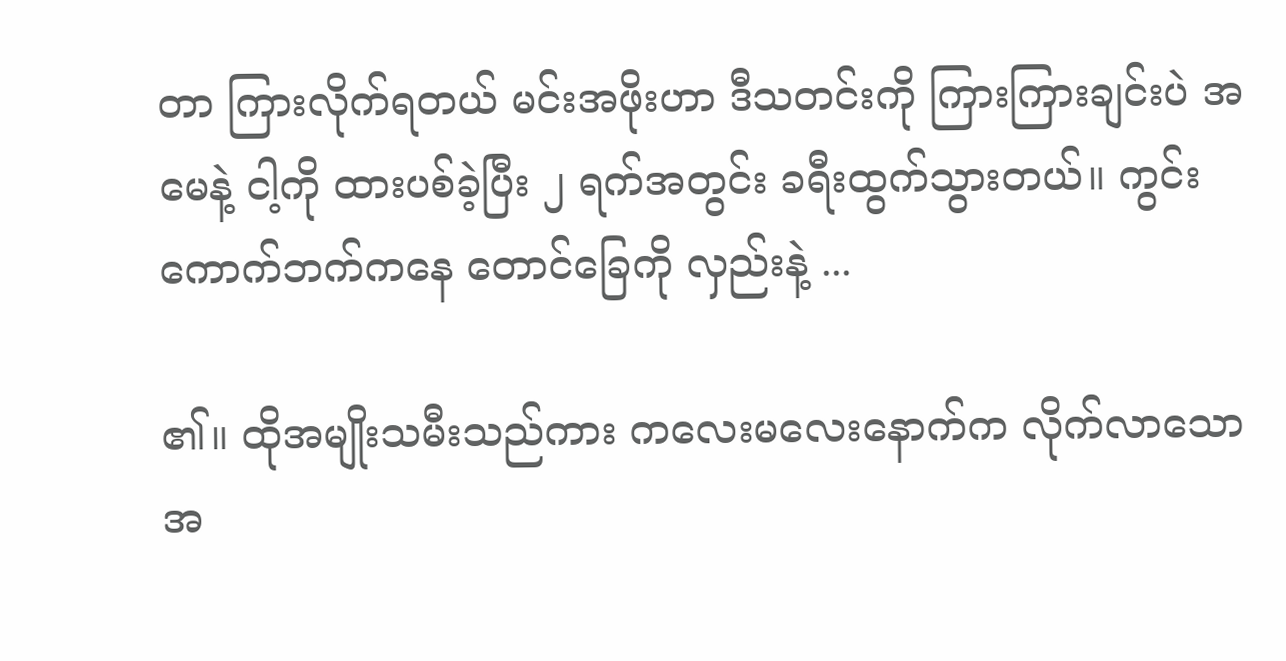တာ ကြားလိုက်ရတယ် မင်းအဖိုးဟာ ဒီသတင်းကို ကြားကြားချင်းပဲ အမေနဲ့ ငါ့ကို ထားပစ်ခဲ့ပြီး ၂ ရက်အတွင်း ခရီးထွက်သွားတယ်။ ကွင်းကောက်ဘက်ကနေ တောင်ခြေကို လှည်းနဲ့ ...

၏။ ထိုအမျိုးသမီးသည်ကား ကလေးမလေးနောက်က လိုက်လာသောအ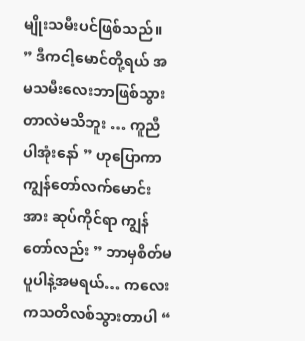မျိုးသမီးပင်ဖြစ်သည်။ ” ဒီကငါ့မောင်တို့ရယ် အမသမီးလေးဘာဖြစ်သွားတာလဲမသိဘူး … ကူညီပါအုံးနော် ” ဟုပြောကာ ကျွန်တော်လက်မောင်းအား ဆုပ်ကိုင်ရာ ကျွန်တော်လည်း ” ဘာမှစိတ်မပူပါနဲ့အမရယ်… ကလေးကသတိလစ်သွားတာပါ “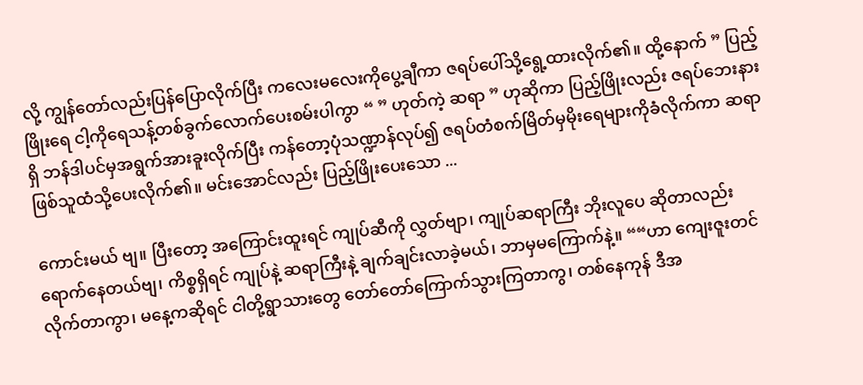လို့ ကျွန်တော်လည်းပြန်ပြောလိုက်ပြီး ကလေးမလေးကိုပွေ့ချီကာ ဇရပ်ပေါ်သို့ရွေ့ထားလိုက်၏။ ထို့နောက် ” ပြည့်ဖြိုးရေ ငါ့ကိုရေသန့်တစ်ခွက်လောက်ပေးစမ်းပါကွာ “ ” ဟုတ်ကဲ့ ဆရာ ” ဟုဆိုကာ ပြည့်ဖြိုးလည်း ဇရပ်ဘေးနားရှိ ဘန်ဒါပင်မှအရွက်အားခူးလိုက်ပြီး ကန်တော့ပုံသဏ္ဍာန်လုပ်၍ ဇရပ်တံစက်မြိတ်မှမိုးရေများကိုခံလိုက်ကာ ဆရာဖြစ်သူထံသို့ပေးလိုက်၏။ မင်းအောင်လည်း ပြည့်ဖြိုးပေးသော ...

ကောင်းမယ် ဗျ။ ပြီးတော့ အကြောင်းထူးရင် ကျုပ်ဆီကို လွှတ်ဗျာ၊ ကျုပ်ဆရာကြီး ဘိုးလူပေ ဆိုတာလည်း ရောက်နေတယ်ဗျ၊ ကိစ္စရှိရင် ကျုပ်နဲ့ ဆရာကြီးနဲ့ ချက်ချင်းလာခဲ့မယ်၊ ဘာမှမကြောက်နဲ့။ ““ဟာ ကျေးဇူးတင်လိုက်တာကွာ၊ မနေ့ကဆိုရင် ငါတို့ရွာသားတွေ တော်တော်ကြောက်သွားကြတာကွ၊ တစ်နေကုန် ဒီအ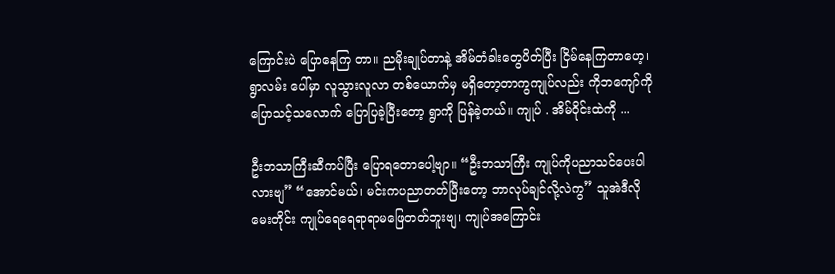ကြောင်းပဲ ပြောနေကြ တာ။ ညမိုးချုပ်တာနဲ့ အိမ်တံခါးတွေပိတ်ပြီး ငြိမ်နေကြတာဟေ့၊ ရွာလမ်း ပေါ်မှာ လူသွားလူလာ တစ်ယောက်မှ မရှိတော့တာကွကျုပ်လည်း ကိုဘကျော်ကို ပြောသင့်သလောက် ပြောပြခဲ့ပြီးတော့ ရွာကို ပြန်ခဲ့တယ်။ ကျုပ် . အိမ်ဝိုင်းထဲကို ...

ဦးဘသာကြီးဆီကပ်ပြီး ပြောရတောပေါ့ဗျာ။ “ဦးဘသာကြီး ကျုပ်ကိုပညာသင်ပေးပါလားဗျ” “အောင်မယ်၊ မင်းကပညာတတ်ပြီးတော့ ဘာလုပ်ချင်လို့လဲကွ” သူအဲဒီလိုမေးတိုင်း ကျုပ်ရေရေရာရာမဖြေတတ်ဘူးဗျ၊ ကျုပ်အကြောင်း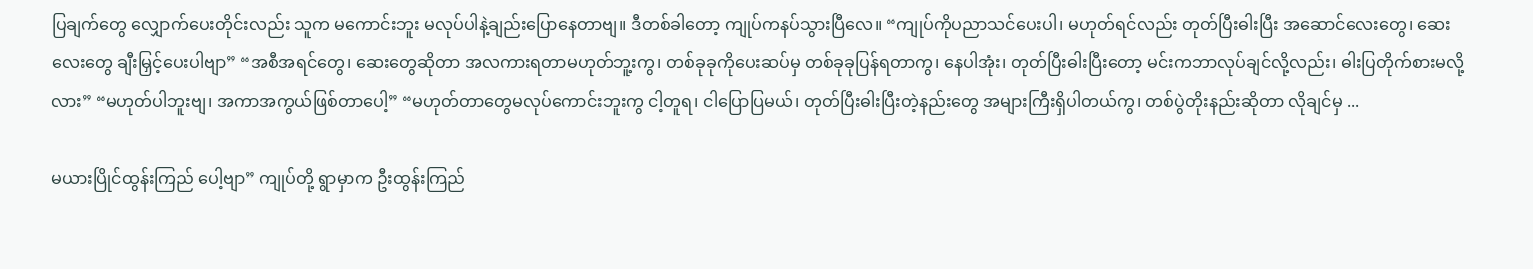ပြချက်တွေ လျှောက်ပေးတိုင်းလည်း သူက မကောင်းဘူး မလုပ်ပါနဲ့ချည်းပြောနေတာဗျ။ ဒီတစ်ခါတော့ ကျုပ်ကနပ်သွားပြီလေ။ “ကျုပ်ကိုပညာသင်ပေးပါ၊ မဟုတ်ရင်လည်း တုတ်ပြီးဓါးပြီး အဆောင်လေးတွေ၊ ဆေးလေးတွေ ချီးမြှင့်ပေးပါဗျာ” “အစီအရင်တွေ၊ ဆေးတွေဆိုတာ အလကားရတာမဟုတ်ဘူ့းကွ၊ တစ်ခုခုကိုပေးဆပ်မှ တစ်ခုခုပြန်ရတာကွ၊ နေပါအုံး၊ တုတ်ပြီးဓါးပြီးတော့ မင်းကဘာလုပ်ချင်လို့လည်း၊ ဓါးပြတိုက်စားမလို့လား” “မဟုတ်ပါဘူးဗျ၊ အကာအကွယ်ဖြစ်တာပေါ့” “မဟုတ်တာတွေမလုပ်ကောင်းဘူးကွ ငါ့တူရ၊ ငါပြောပြမယ်၊ တုတ်ပြီးဓါးပြီးတဲ့နည်းတွေ အများကြီးရှိပါတယ်ကွ၊ တစ်ပွဲတိုးနည်းဆိုတာ လိုချင်မှ ...

မယားပြိုင်ထွန်းကြည် ပေါ့ဗျာ” ကျုပ်တို့ ရွာမှာက ဦးထွန်းကြည်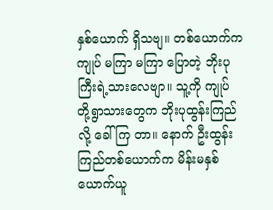နှစ်ယောက် ရှိသဗျ။ တစ်ယောက်က ကျုပ် မကြာ မကြာ ပြောတဲ့ ဘိုးပုကြီးရဲ့သားလေဗျာ။ သူ့ကို ကျုပ် တို့ရွာသားတွေက ဘိုးပုထွန်းကြည်လို့ ခေါ်ကြ တာ။ နောက် ဦးထွန်းကြည်တစ်ယောက်က မိန်းမနှစ်ယောက်ယူ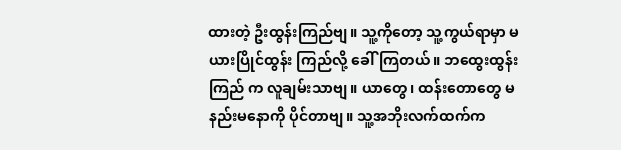ထားတဲ့ ဦးထွန်းကြည်ဗျ။ သူ့ကိုတော့ သူ့ကွယ်ရာမှာ မယားပြိုင်ထွန်း ကြည်လို့ ခေါ်ကြတယ်။ ဘထွေးထွန်းကြည် က လူချမ်းသာဗျ။ ယာတွေ၊ ထန်းတောတွေ မနည်းမနောကို ပိုင်တာဗျ။ သူ့အဘိုးလက်ထက်က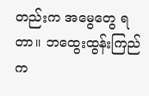တည်းက အမွေတွေ ရတာ။ ဘထွေးထွန်းကြည်က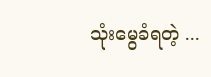သုံးမွေခံရတဲ့ ...